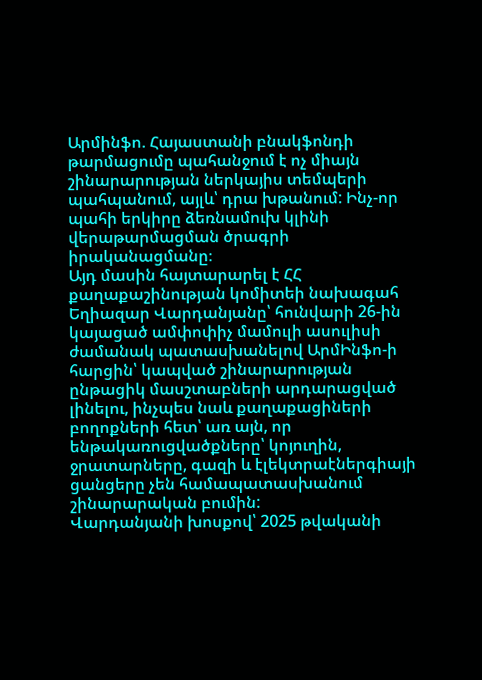Արմինֆո. Հայաստանի բնակֆոնդի թարմացումը պահանջում է ոչ միայն շինարարության ներկայիս տեմպերի պահպանում, այլև՝ դրա խթանում: Ինչ-որ պահի երկիրը ձեռնամուխ կլինի վերաթարմացման ծրագրի իրականացմանը։
Այդ մասին հայտարարել է ՀՀ քաղաքաշինության կոմիտեի նախագահ Եղիազար Վարդանյանը՝ հունվարի 26-ին կայացած ամփոփիչ մամուլի ասուլիսի ժամանակ պատասխանելով ԱրմԻնֆո-ի հարցին՝ կապված շինարարության ընթացիկ մասշտաբների արդարացված լինելու, ինչպես նաև քաղաքացիների բողոքների հետ՝ առ այն, որ ենթակառուցվածքները՝ կոյուղին, ջրատարները, գազի և էլեկտրաէներգիայի ցանցերը չեն համապատասխանում շինարարական բումին:
Վարդանյանի խոսքով՝ 2025 թվականի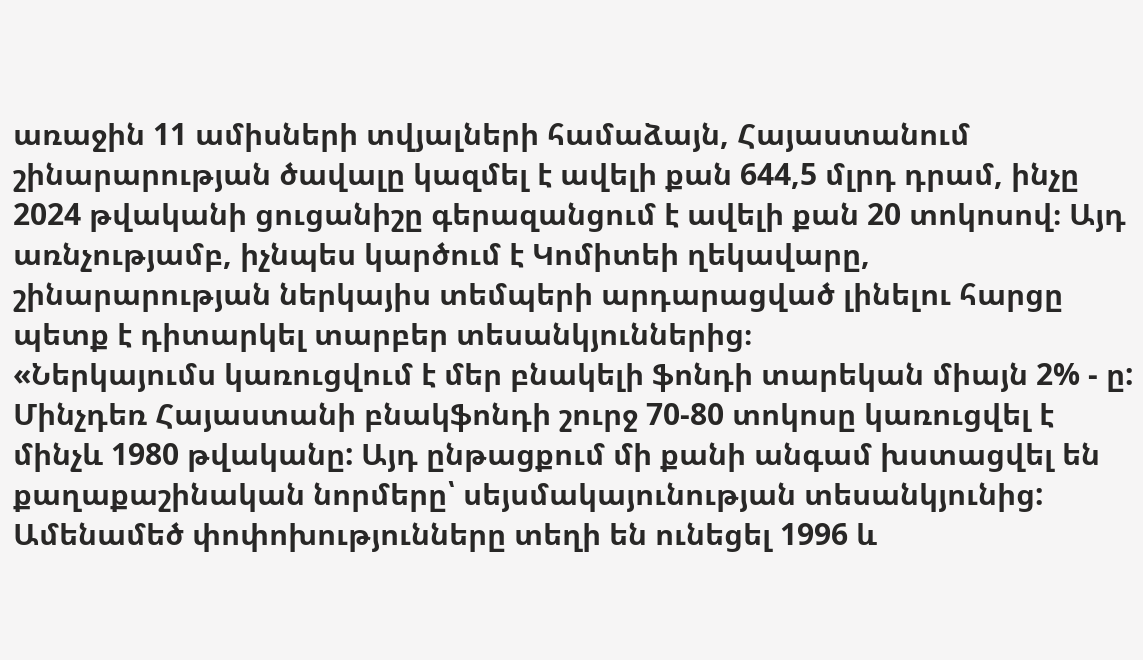առաջին 11 ամիսների տվյալների համաձայն, Հայաստանում շինարարության ծավալը կազմել է ավելի քան 644,5 մլրդ դրամ, ինչը 2024 թվականի ցուցանիշը գերազանցում է ավելի քան 20 տոկոսով։ Այդ առնչությամբ, իչնպես կարծում է Կոմիտեի ղեկավարը, շինարարության ներկայիս տեմպերի արդարացված լինելու հարցը պետք է դիտարկել տարբեր տեսանկյուններից։
«Ներկայումս կառուցվում է մեր բնակելի ֆոնդի տարեկան միայն 2% - ը: Մինչդեռ Հայաստանի բնակֆոնդի շուրջ 70-80 տոկոսը կառուցվել է մինչև 1980 թվականը: Այդ ընթացքում մի քանի անգամ խստացվել են քաղաքաշինական նորմերը՝ սեյսմակայունության տեսանկյունից: Ամենամեծ փոփոխությունները տեղի են ունեցել 1996 և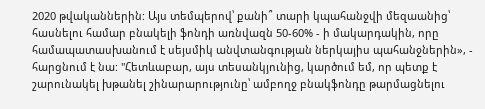2020 թվականներին: Այս տեմպերով՝ քանի՞ տարի կպահանջվի մեզաանից՝ հասնելու համար բնակելի ֆոնդի առնվազն 50-60% - ի մակարդակին, որը համապատասխանում է սեյսմիկ անվտանգության ներկայիս պահանջներին», - հարցնում է նա: "Հետևաբար, այս տեսանկյունից, կարծում եմ, որ պետք է շարունակել խթանել շինարարությունը՝ ամբողջ բնակֆոնդը թարմացնելու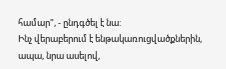համար", - ընդգծել է նա:
Ինչ վերաբերում է ենթակառուցվածքներին, ապա, նրա ասելով,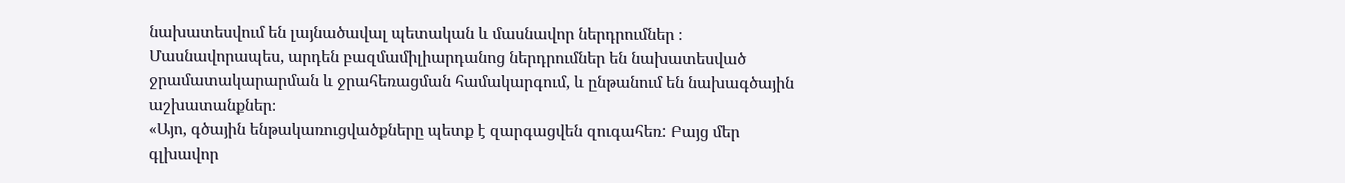նախատեսվում են լայնածավալ պետական և մասնավոր ներդրումներ ։ Մասնավորապես, արդեն բազմամիլիարդանոց ներդրումներ են նախատեսված ջրամատակարարման և ջրահեռացման համակարգում, և ընթանում են նախագծային աշխատանքներ։
«Այո, գծային ենթակառուցվածքները պետք է զարգացվեն զուգահեռ: Բայց մեր գլխավոր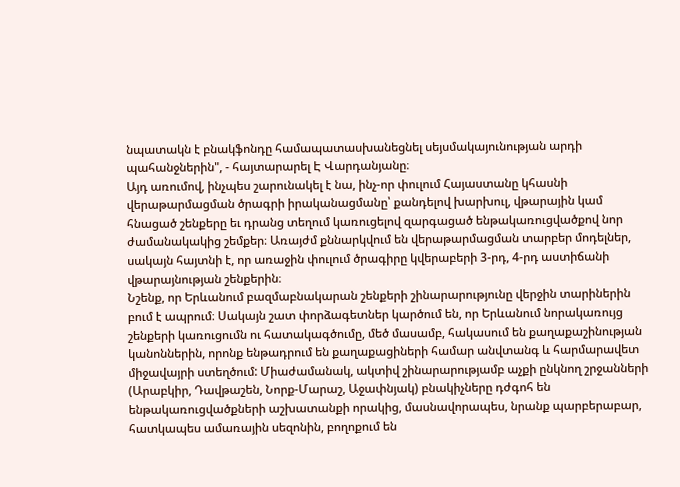նպատակն է բնակֆոնդը համապատասխանեցնել սեյսմակայունության արդի պահանջներին", - հայտարարել Է Վարդանյանը։
Այդ առումով, ինչպես շարունակել է նա, ինչ-որ փուլում Հայաստանը կհասնի վերաթարմացման ծրագրի իրականացմանը՝ քանդելով խարխուլ, վթարային կամ հնացած շենքերը եւ դրանց տեղում կառուցելով զարգացած ենթակառուցվածքով նոր ժամանակակից շեմքեր։ Առայժմ քննարկվում են վերաթարմացման տարբեր մոդելներ, սակայն հայտնի է, որ առաջին փուլում ծրագիրը կվերաբերի 3-րդ, 4-րդ աստիճանի վթարայնության շենքերին։
Նշենք, որ Երևանում բազմաբնակարան շենքերի շինարարությունը վերջին տարիներին բում է ապրում։ Սակայն շատ փորձագետներ կարծում են, որ Երևանում նորակառույց շենքերի կառուցումն ու հատակագծումը, մեծ մասամբ, հակասում են քաղաքաշինության կանոններին, որոնք ենթադրում են քաղաքացիների համար անվտանգ և հարմարավետ միջավայրի ստեղծում: Միաժամանակ, ակտիվ շինարարությամբ աչքի ընկնող շրջանների (Արաբկիր, Դավթաշեն, Նորք-Մարաշ, Աջափնյակ) բնակիչները դժգոհ են ենթակառուցվածքների աշխատանքի որակից, մասնավորապես, նրանք պարբերաբար, հատկապես ամառային սեզոնին, բողոքում են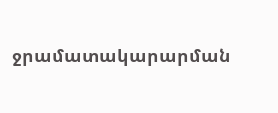ջրամատակարարման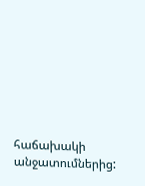հաճախակի անջատումներից: